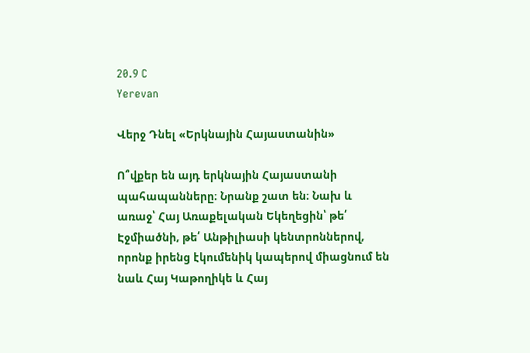20.9 C
Yerevan

Վերջ Դնել «Երկնային Հայաստանին»

Ո՞վքեր են այդ երկնային Հայաստանի պահապանները։ Նրանք շատ են։ Նախ և առաջ՝ Հայ Առաքելական Եկեղեցին՝ թե՛ Էջմիածնի, թե՛ Անթիլիասի կենտրոններով, որոնք իրենց էկումենիկ կապերով միացնում են նաև Հայ Կաթողիկե և Հայ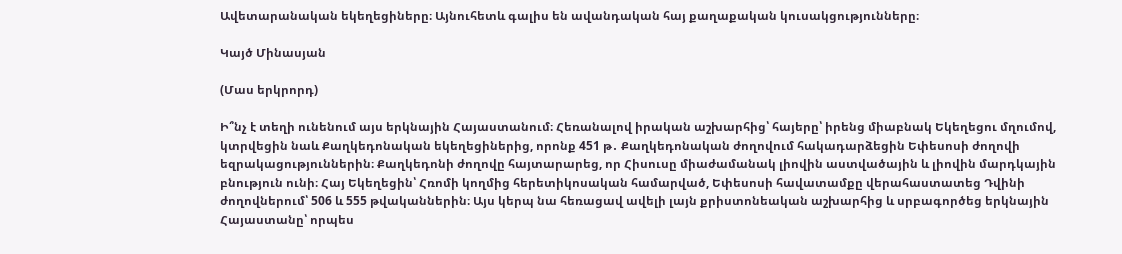Ավետարանական եկեղեցիները։ Այնուհետև գալիս են ավանդական հայ քաղաքական կուսակցությունները։

Կայծ Մինասյան

(Մաս երկրորդ)

Ի՞նչ է տեղի ունենում այս երկնային Հայաստանում։ Հեռանալով իրական աշխարհից՝ հայերը՝ իրենց միաբնակ Եկեղեցու մղումով, կտրվեցին նաև Քաղկեդոնական եկեղեցիներից, որոնք 451 թ․ Քաղկեդոնական ժողովում հակադարձեցին Եփեսոսի ժողովի եզրակացություններին։ Քաղկեդոնի ժողովը հայտարարեց, որ Հիսուսը միաժամանակ լիովին աստվածային և լիովին մարդկային բնություն ունի։ Հայ Եկեղեցին՝ Հռոմի կողմից հերետիկոսական համարված, Եփեսոսի հավատամքը վերահաստատեց Դվինի ժողովներում՝ 506 և 555 թվականներին։ Այս կերպ նա հեռացավ ավելի լայն քրիստոնեական աշխարհից և սրբագործեց երկնային Հայաստանը՝ որպես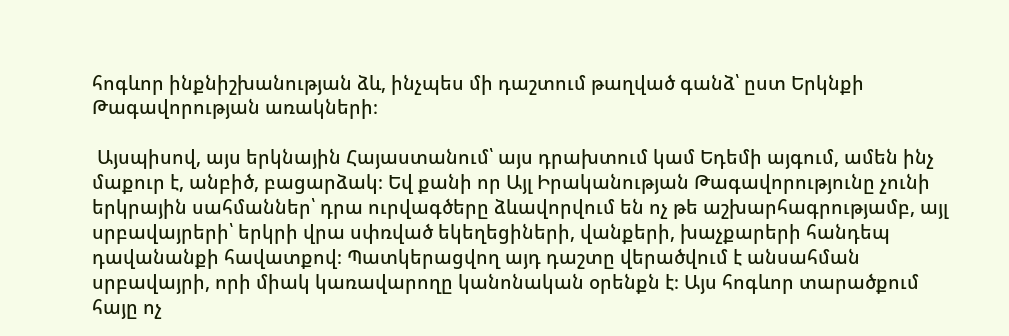հոգևոր ինքնիշխանության ձև, ինչպես մի դաշտում թաղված գանձ՝ ըստ Երկնքի Թագավորության առակների։

 Այսպիսով, այս երկնային Հայաստանում՝ այս դրախտում կամ Եդեմի այգում, ամեն ինչ մաքուր է, անբիծ, բացարձակ։ Եվ քանի որ Այլ Իրականության Թագավորությունը չունի երկրային սահմաններ՝ դրա ուրվագծերը ձևավորվում են ոչ թե աշխարհագրությամբ, այլ   սրբավայրերի՝ երկրի վրա սփռված եկեղեցիների, վանքերի, խաչքարերի հանդեպ դավանանքի հավատքով։ Պատկերացվող այդ դաշտը վերածվում է անսահման սրբավայրի, որի միակ կառավարողը կանոնական օրենքն է։ Այս հոգևոր տարածքում հայը ոչ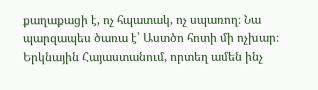քաղաքացի է, ոչ հպատակ, ոչ սպառող։ Նա պարզապես ծառա է՝ Աստծո հոտի մի ոչխար։ Երկնային Հայաստանում, որտեղ ամեն ինչ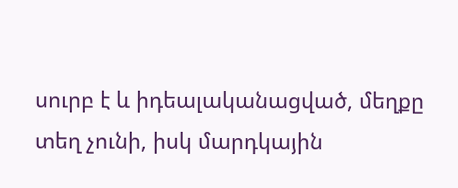սուրբ է և իդեալականացված, մեղքը տեղ չունի, իսկ մարդկային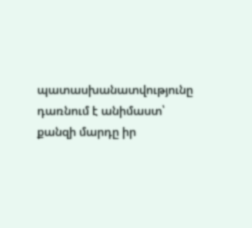պատասխանատվությունը դառնում է անիմաստ՝ քանզի մարդը իր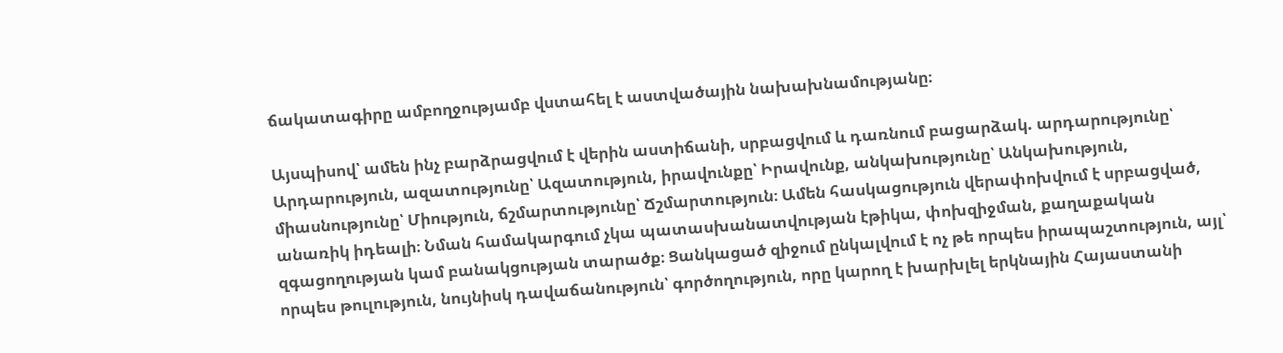ճակատագիրը ամբողջությամբ վստահել է աստվածային նախախնամությանը։

Այսպիսով՝ ամեն ինչ բարձրացվում է վերին աստիճանի, սրբացվում և դառնում բացարձակ. արդարությունը՝ Արդարություն, ազատությունը՝ Ազատություն, իրավունքը՝ Իրավունք, անկախությունը՝ Անկախություն, միասնությունը՝ Միություն, ճշմարտությունը՝ Ճշմարտություն։ Ամեն հասկացություն վերափոխվում է սրբացված, անառիկ իդեալի։ Նման համակարգում չկա պատասխանատվության էթիկա, փոխզիջման, քաղաքական զգացողության կամ բանակցության տարածք։ Ցանկացած զիջում ընկալվում է ոչ թե որպես իրապաշտություն, այլ՝ որպես թուլություն, նույնիսկ դավաճանություն՝ գործողություն, որը կարող է խարխլել երկնային Հայաստանի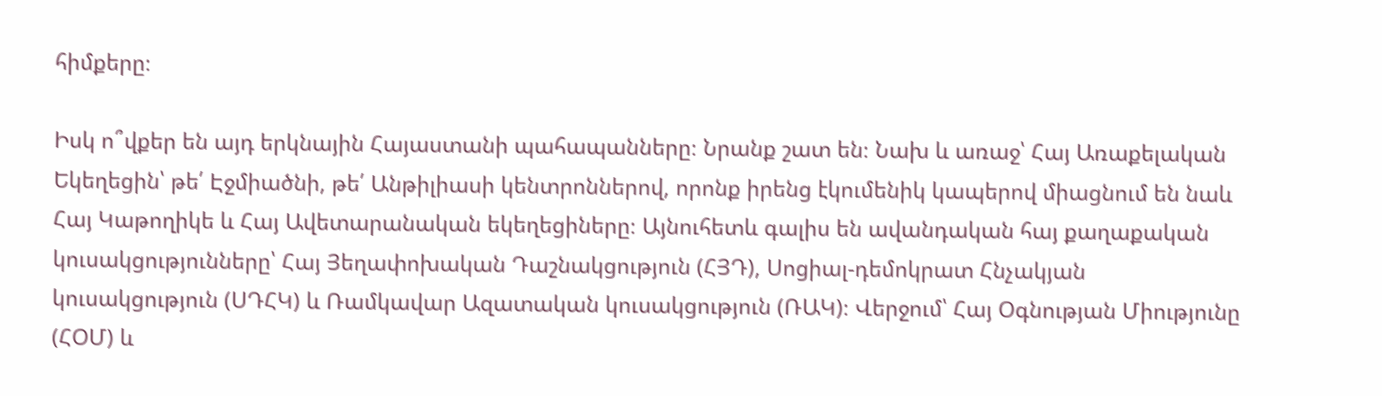հիմքերը։

Իսկ ո՞վքեր են այդ երկնային Հայաստանի պահապանները։ Նրանք շատ են։ Նախ և առաջ՝ Հայ Առաքելական Եկեղեցին՝ թե՛ Էջմիածնի, թե՛ Անթիլիասի կենտրոններով, որոնք իրենց էկումենիկ կապերով միացնում են նաև Հայ Կաթողիկե և Հայ Ավետարանական եկեղեցիները։ Այնուհետև գալիս են ավանդական հայ քաղաքական կուսակցությունները՝ Հայ Յեղափոխական Դաշնակցություն (ՀՅԴ), Սոցիալ-դեմոկրատ Հնչակյան կուսակցություն (ՍԴՀԿ) և Ռամկավար Ազատական կուսակցություն (ՌԱԿ)։ Վերջում՝ Հայ Օգնության Միությունը (ՀՕՄ) և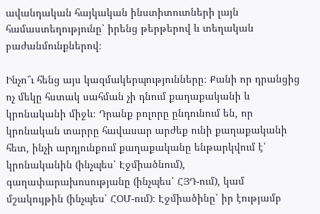ավանդական հայկական ինստիտուտների լայն համաստեղությունը՝ իրենց թերթերով և տեղական բաժանմունքներով։

Ինչո՞ւ հենց այս կազմակերպությունները։ Քանի որ դրանցից ոչ մեկը հստակ սահման չի դնում քաղաքականի և կրոնականի միջև։ Դրանք բոլորը ընդունում են, որ կրոնական տարրը հավասար արժեք ունի քաղաքականի հետ, ինչի արդյունքում քաղաքականը ենթարկվում է՝ կրոնականին (ինչպես՝ Էջմիածնում), գաղափարախոսությանը (ինչպես՝ ՀՅԴ-ում), կամ մշակույթին (ինչպես՝ ՀՕՄ-ում)։ Էջմիածինը՝ իր էությամբ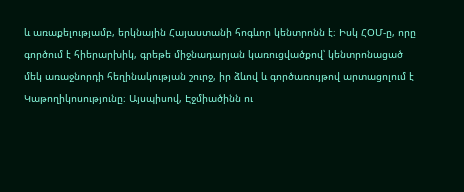և առաքելությամբ, երկնային Հայաստանի հոգևոր կենտրոնն է։ Իսկ ՀՕՄ‑ը, որը գործում է հիերարխիկ, գրեթե միջնադարյան կառուցվածքով՝ կենտրոնացած մեկ առաջնորդի հեղինակության շուրջ, իր ձևով և գործառույթով արտացոլում է Կաթողիկոսությունը։ Այսպիսով, Էջմիածինն ու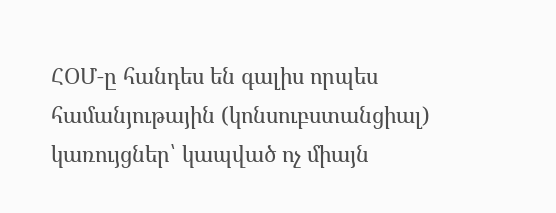ՀՕՄ‑ը հանդես են գալիս որպես համանյութային (կոնսուբստանցիալ) կառույցներ՝ կապված ոչ միայն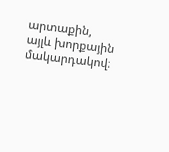արտաքին, այլև խորքային մակարդակով։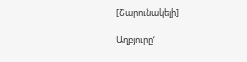[Շարունակելի]

Աղբյուրը‘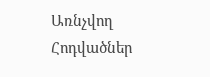Առնչվող Հոդվածներ